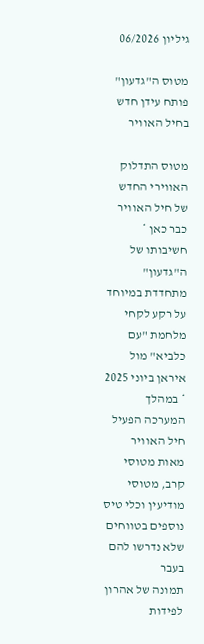גיליון 06/2026

מטוס ה"גדעון" פותח עידן חדש בחיל האוויר

מטוס התדלוק האווירי החדש של חיל האוויר כבר כאן * חשיבותו של ה"גדעון" מתחדדת במיוחד על רקע לקחי מלחמת "עם כלביא" מול איראן ביוני 2025 * במהלך המערכה הפעיל חיל האוויר מאות מטוסי קרב, מטוסי מודיעין וכלי טיס נוספים בטווחים שלא נדרשו להם בעבר
תמונה של אהרון לפידות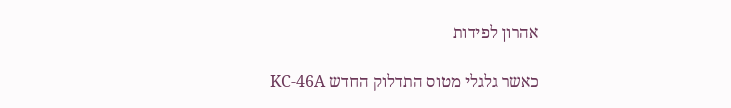אהרון לפידות

כאשר גלגלי מטוס התדלוק החדש KC-46A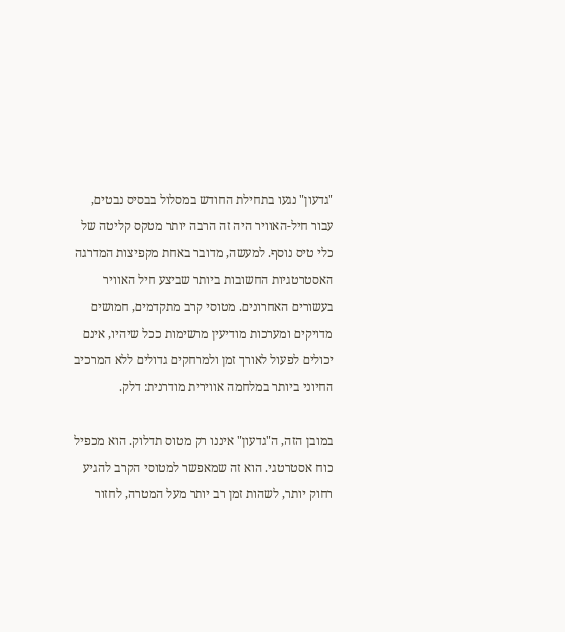"גדעון" נגעו בתחילת החודש במסלול בבסיס נבטים, עבור חיל-האוויר היה זה הרבה יותר מטקס קליטה של כלי טיס נוסף. למעשה, מדובר באחת מקפיצות המדרגה האסטרטגיות החשובות ביותר שביצע חיל האוויר בעשורים האחרונים. מטוסי קרב מתקדמים, חמושים מדויקים ומערכות מודיעין מרשימות ככל שיהיו, אינם יכולים לפעול לאורך זמן ולמרחקים גדולים ללא המרכיב החיוני ביותר במלחמה אווירית מודרנית: דלק.

במובן הזה, ה"גדעון" איננו רק מטוס תדלוק. הוא מכפיל כוח אסטרטגי. הוא זה שמאפשר למטוסי הקרב להגיע רחוק יותר, לשהות זמן רב יותר מעל המטרה, לחזור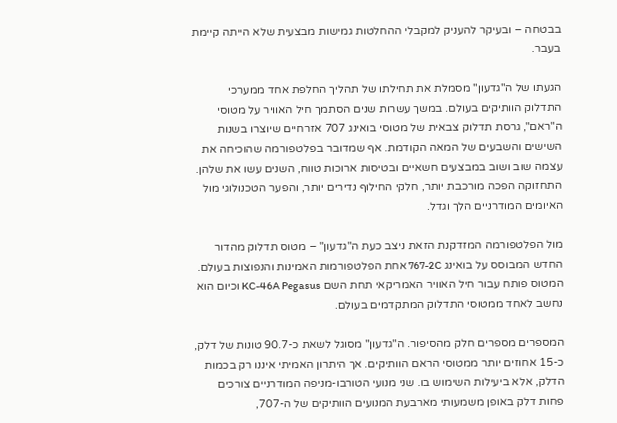בבטחה – ובעיקר להעניק למקבלי ההחלטות גמישות מבצעית שלא הייתה קיימת בעבר.

הגעתו של ה"גדעון" מסמלת את תחילתו של תהליך החלפת אחד ממערכי התדלוק הוותיקים בעולם. במשך עשרות שנים הסתמך חיל האוויר על מטוסי ה"ראם", גרסת תדלוק צבאית של מטוסי בואינג 707 אזרחיים שיוצרו בשנות השישים והשבעים של המאה הקודמת. אף שמדובר בפלטפורמה שהוכיחה את עצמה שוב ושוב במבצעים חשאיים ובטיסות ארוכות טווח, השנים עשו את שלהן. התחזוקה הפכה מורכבת יותר, חלקי החילוף נדירים יותר, והפער הטכנולוגי מול האיומים המודרניים הלך וגדל.

מול הפלטפורמה המזדקנת הזאת ניצב כעת ה"גדעון" – מטוס תדלוק מהדור החדש המבוסס על בואינג 767-2C אחת הפלטפורמות האמינות והנפוצות בעולם. המטוס פותח עבור חיל האוויר האמריקאי תחת השם KC-46A Pegasus וכיום הוא נחשב לאחד ממטוסי התדלוק המתקדמים בעולם.

המספרים מספרים חלק מהסיפור. ה"גדעון" מסוגל לשאת כ-90.7 טונות של דלק, כ-15 אחוזים יותר ממטוסי הראם הוותיקים. אך היתרון האמיתי איננו רק בכמות הדלק, אלא ביעילות השימוש בו. שני מנועי הטורבו-מניפה המודרניים צורכים פחות דלק באופן משמעותי מארבעת המנועים הוותיקים של ה-707,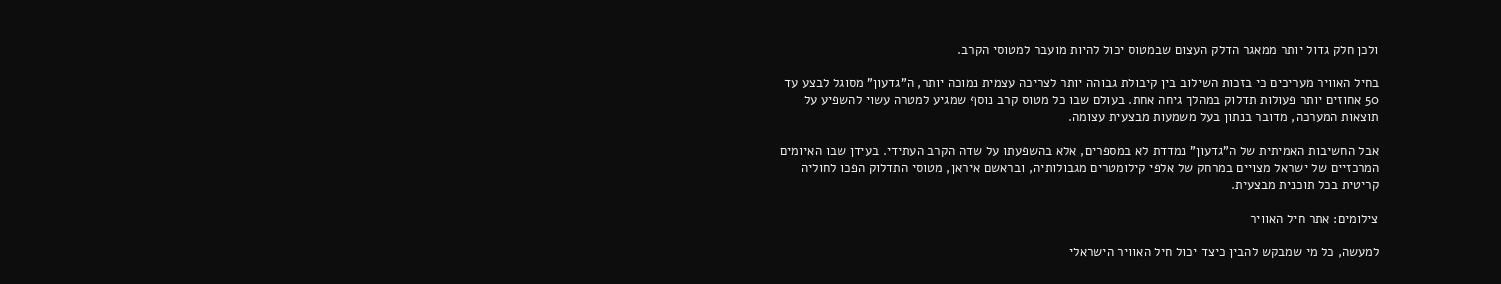ולכן חלק גדול יותר ממאגר הדלק העצום שבמטוס יכול להיות מועבר למטוסי הקרב.

בחיל האוויר מעריכים כי בזכות השילוב בין קיבולת גבוהה יותר לצריכה עצמית נמוכה יותר, ה"גדעון" מסוגל לבצע עד 50 אחוזים יותר פעולות תדלוק במהלך גיחה אחת. בעולם שבו כל מטוס קרב נוסף שמגיע למטרה עשוי להשפיע על תוצאות המערכה, מדובר בנתון בעל משמעות מבצעית עצומה.

אבל החשיבות האמיתית של ה"גדעון" נמדדת לא במספרים, אלא בהשפעתו על שדה הקרב העתידי. בעידן שבו האיומים המרכזיים של ישראל מצויים במרחק של אלפי קילומטרים מגבולותיה, ובראשם איראן, מטוסי התדלוק הפכו לחוליה קריטית בכל תוכנית מבצעית.

צילומים: אתר חיל האוויר

למעשה, כל מי שמבקש להבין כיצד יכול חיל האוויר הישראלי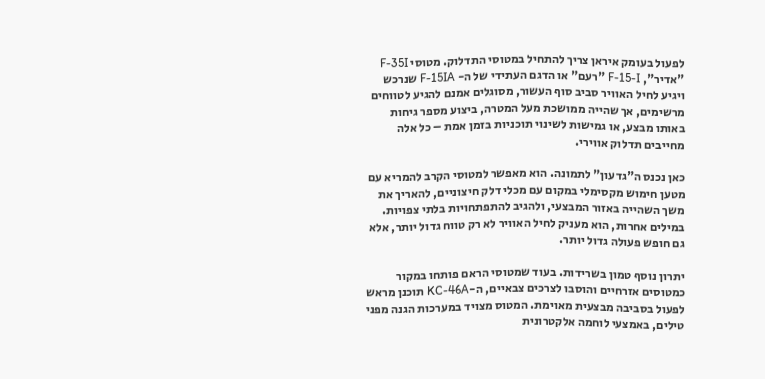לפעול בעומק איראן צריך להתחיל במטוסי התדלוק. מטוסי F-35I "אדיר", F-15-I "רעם" או הדגם העתידי של ה- F-15IA שנרכש ויגיע לחיל האוויר סביב סוף העשור, מסוגלים אמנם להגיע לטווחים מרשימים, אך שהייה ממושכת מעל המטרה, ביצוע מספר גיחות באותו מבצע, או גמישות לשינוי תוכניות בזמן אמת – כל אלה מחייבים תדלוק אווירי.

כאן נכנס ה"גדעון" לתמונה. הוא מאפשר למטוסי הקרב להמריא עם מטען חימוש מקסימלי במקום עם מכלי דלק חיצוניים, להאריך את משך השהייה באזור המבצעי, ולהגיב להתפתחויות בלתי צפויות. במילים אחרות, הוא מעניק לחיל האוויר לא רק טווח גדול יותר, אלא גם חופש פעולה גדול יותר.

יתרון נוסף טמון בשרידות. בעוד שמטוסי הראם פותחו במקור כמטוסים אזרחיים והוסבו לצרכים צבאיים, ה-KC-46A תוכנן מראש לפעול בסביבה מבצעית מאוימת. המטוס מצויד במערכות הגנה מפני טילים, באמצעי לוחמה אלקטרונית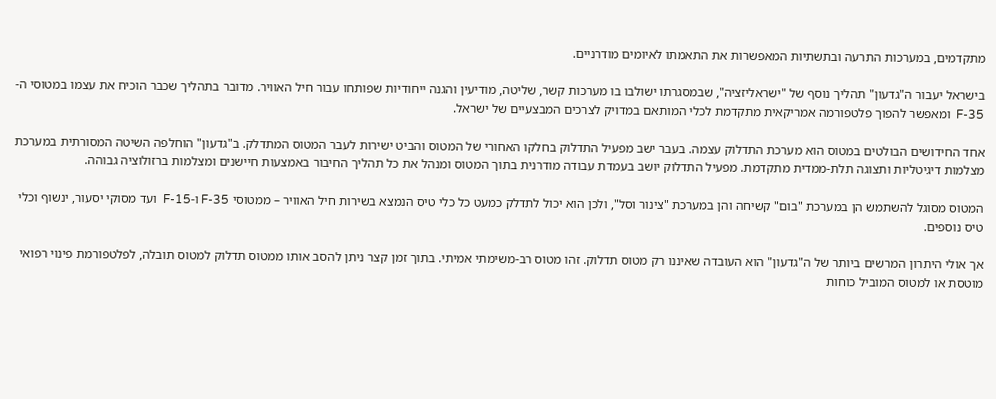מתקדמים, במערכות התרעה ובתשתיות המאפשרות את התאמתו לאיומים מודרניים.

בישראל יעבור ה"גדעון" תהליך נוסף של "ישראליזציה", שבמסגרתו ישולבו בו מערכות קשר, שליטה, מודיעין והגנה ייחודיות שפותחו עבור חיל האוויר. מדובר בתהליך שכבר הוכיח את עצמו במטוסי ה-F-35  ומאפשר להפוך פלטפורמה אמריקאית מתקדמת לכלי המותאם במדויק לצרכים המבצעיים של ישראל.

אחד החידושים הבולטים במטוס הוא מערכת התדלוק עצמה. בעבר ישב מפעיל התדלוק בחלקו האחורי של המטוס והביט ישירות לעבר המטוס המתדלק. ב"גדעון" הוחלפה השיטה המסורתית במערכת מצלמות דיגיטליות ותצוגה תלת-ממדית מתקדמת. מפעיל התדלוק יושב בעמדת עבודה מודרנית בתוך המטוס ומנהל את כל תהליך החיבור באמצעות חיישנים ומצלמות ברזולוציה גבוהה.

המטוס מסוגל להשתמש הן במערכת "בום" קשיחה והן במערכת "צינור וסל", ולכן הוא יכול לתדלק כמעט כל כלי טיס הנמצא בשירות חיל האוויר – ממטוסי F-35 ו-F-15  ועד מסוקי יסעור, ינשוף וכלי טיס נוספים.

אך אולי היתרון המרשים ביותר של ה"גדעון" הוא העובדה שאיננו רק מטוס תדלוק. זהו מטוס רב-משימתי אמיתי. בתוך זמן קצר ניתן להסב אותו ממטוס תדלוק למטוס תובלה, לפלטפורמת פינוי רפואי מוטסת או למטוס המוביל כוחות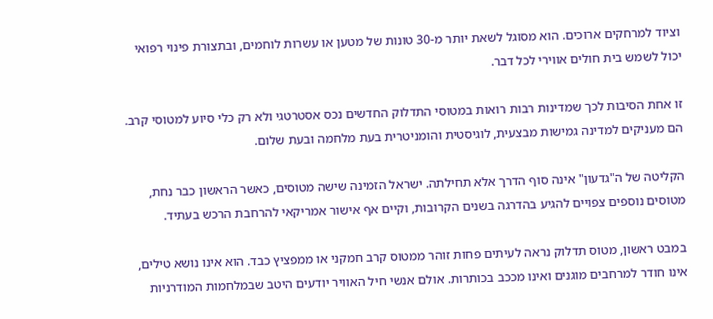וציוד למרחקים ארוכים. הוא מסוגל לשאת יותר מ-30 טונות של מטען או עשרות לוחמים, ובתצורת פינוי רפואי יכול לשמש בית חולים אווירי לכל דבר.

זו אחת הסיבות לכך שמדינות רבות רואות במטוסי התדלוק החדשים נכס אסטרטגי ולא רק כלי סיוע למטוסי קרב. הם מעניקים למדינה גמישות מבצעית, לוגיסטית והומניטרית בעת מלחמה ובעת שלום.

הקליטה של ה"גדעון" אינה סוף הדרך אלא תחילתה. ישראל הזמינה שישה מטוסים, כאשר הראשון כבר נחת, מטוסים נוספים צפויים להגיע בהדרגה בשנים הקרובות, וקיים אף אישור אמריקאי להרחבת הרכש בעתיד.

במבט ראשון, מטוס תדלוק נראה לעיתים פחות זוהר ממטוס קרב חמקני או ממפציץ כבד. הוא אינו נושא טילים, אינו חודר למרחבים מוגנים ואינו מככב בכותרות. אולם אנשי חיל האוויר יודעים היטב שבמלחמות המודרניות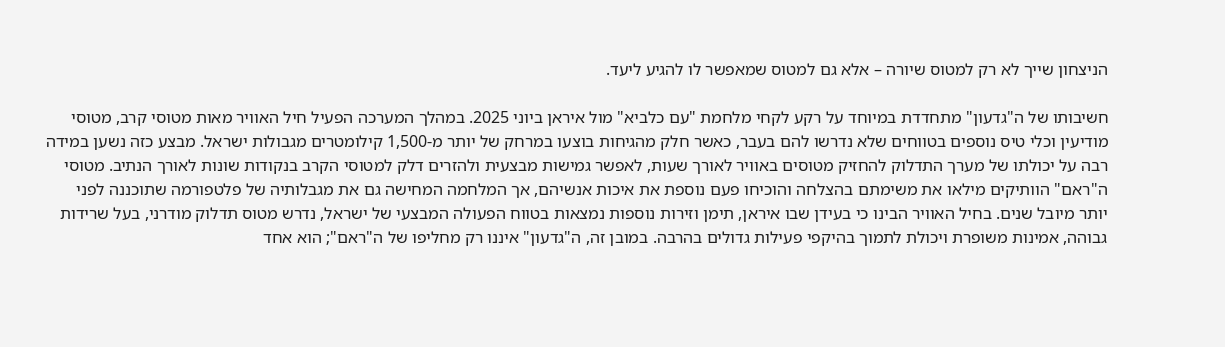הניצחון שייך לא רק למטוס שיורה – אלא גם למטוס שמאפשר לו להגיע ליעד.

חשיבותו של ה"גדעון" מתחדדת במיוחד על רקע לקחי מלחמת "עם כלביא" מול איראן ביוני 2025. במהלך המערכה הפעיל חיל האוויר מאות מטוסי קרב, מטוסי מודיעין וכלי טיס נוספים בטווחים שלא נדרשו להם בעבר, כאשר חלק מהגיחות בוצעו במרחק של יותר מ-1,500 קילומטרים מגבולות ישראל. מבצע כזה נשען במידה רבה על יכולתו של מערך התדלוק להחזיק מטוסים באוויר לאורך שעות, לאפשר גמישות מבצעית ולהזרים דלק למטוסי הקרב בנקודות שונות לאורך הנתיב. מטוסי ה"ראם" הוותיקים מילאו את משימתם בהצלחה והוכיחו פעם נוספת את איכות אנשיהם, אך המלחמה המחישה גם את מגבלותיה של פלטפורמה שתוכננה לפני יותר מיובל שנים. בחיל האוויר הבינו כי בעידן שבו איראן, תימן וזירות נוספות נמצאות בטווח הפעולה המבצעי של ישראל, נדרש מטוס תדלוק מודרני, בעל שרידות גבוהה, אמינות משופרת ויכולת לתמוך בהיקפי פעילות גדולים בהרבה. במובן זה, ה"גדעון" איננו רק מחליפו של ה"ראם"; הוא אחד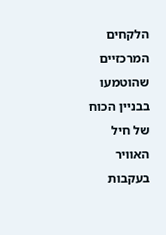הלקחים המרכזיים שהוטמעו בבניין הכוח של חיל האוויר בעקבות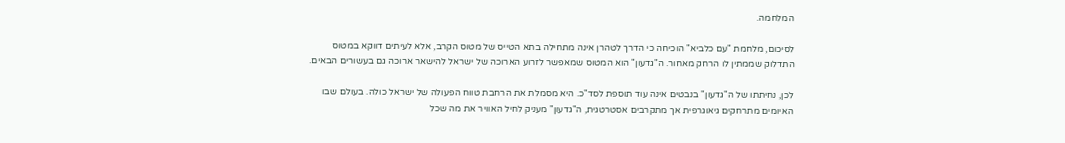המלחמה.

לסיכום, מלחמת "עם כלביא" הוכיחה כי הדרך לטהרן אינה מתחילה בתא הטייס של מטוס הקרב, אלא לעיתים דווקא במטוס התדלוק שממתין לו הרחק מאחור. ה"גדעון" הוא המטוס שמאפשר לזרוע הארוכה של ישראל להישאר ארוכה גם בעשורים הבאים.

לכן, נחיתתו של ה"גדעון" בנבטים אינה עוד תוספת לסד"כ. היא מסמלת את הרחבת טווח הפעולה של ישראל כולה. בעולם שבו האיומים מתרחקים גיאוגרפית אך מתקרבים אסטרטגית, ה"גדעון" מעניק לחיל האוויר את מה שכל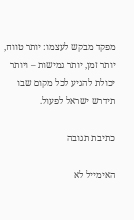מפקד מבקש לעצמו: יותר טווח, יותר זמן, יותר גמישות – ויותר יכולת להגיע לכל מקום שבו תידרש ישראל לפעול.

כתיבת תגובה

האימייל לא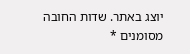יוצג באתר. שדות החובה מסומנים *